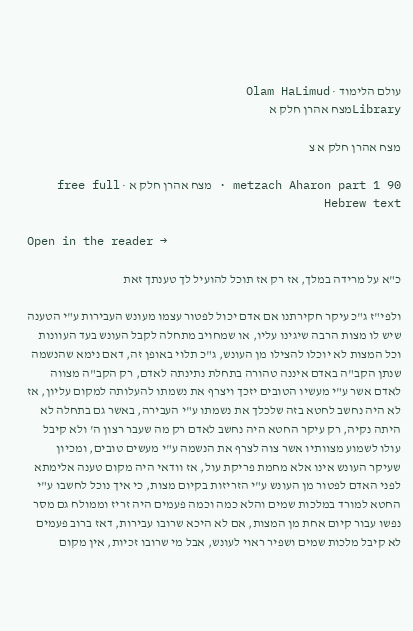עולם הלימוד · Olam HaLimud
Libraryמצח אהרן חלק א

מצח אהרן חלק א צ

metzach Aharon part 1 90 · מצח אהרן חלק א · free full Hebrew text

Open in the reader →

כ"א על מרידה במלך, אז רק אז תוכל להועיל לך טענתך זאת

ולפי"ז ג"כ עיקר חקירתנו אם אדם יכול לפטור עצמו מעונש העבירות ע"י הטענה שיש לו מצות הרבה שיגינו עליו, או שמחויב מתחלה לקבל העונש בעד העוונות וכל המצות לא יוכלו להצילו מן העונש, ג"כ תלוי באופן זה, דאם נימא שהנשמה שנתן הקב"ה באדם איננה טהורה בתחלת נתינתה לאדם, רק הקב"ה מצווה לאדם אשר ע"י מעשיו הטובים יזכך ויצרף את נשמתו להעלותה למקום עליון, אז לא היה נחשב לחטא בזה שלכלך את נשמתו ע"י העבירה, באשר גם בתחלה לא היתה נקיה, רק עיקר החטא היה נחשב לאדם רק מה שעבר רצון ה' ולא קיבל עולו לשמוע מצוותיו אשר צוה לצרף את הנשמה ע"י מעשים טובים, ומכיון שעיקר העונש אינו אלא מחמת פריקת עול, אז וודאי היה מקום טענה אלימתא לפני האדם לפטור מן העונש ע"י הזריזות בקיום מצות, כי איך נוכל לחשבו ע"י החטא למורד במלכות שמים והלא כמה וכמה פעמים היה זריז וממולח גם מסר נפשו עבור קיום אחת מן המצות, אם לא היכא שרובו עבירות, דאז ברוב פעמים לא קיבל מלכות שמים ושפיר ראוי לעונש, אבל מי שרובו זכיות, אין מקום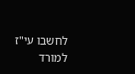לחשבו עי"ז למורד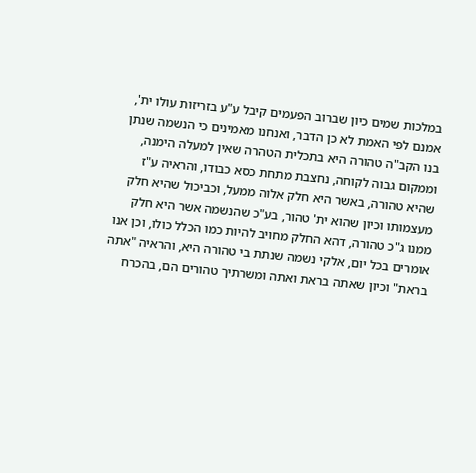במלכות שמים כיון שברוב הפעמים קיבל ע"ע בזריזות עולו ית', אמנם לפי האמת לא כן הדבר, ואנחנו מאמינים כי הנשמה שנתן בנו הקב"ה טהורה היא בתכלית הטהרה שאין למעלה הימנה, וממקום גבוה לקוחה, נחצבת מתחת כסא כבודו, והראיה ע"ז שהיא טהורה, באשר היא חלק אלוה ממעל, וכביכול שהיא חלק מעצמותו וכיון שהוא ית' טהור, בע"כ שהנשמה אשר היא חלק ממנו ג"כ טהורה, דהא החלק מחויב להיות כמו הכלל כולו, וכן אנו אומרים בכל יום, אלקי נשמה שנתת בי טהורה היא, והראיה "אתה בראת" וכיון שאתה בראת ואתה ומשרתיך טהורים הם, בהכרח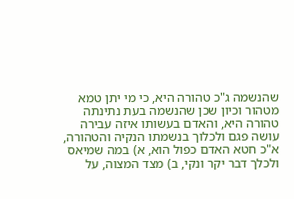שהנשמה ג"כ טהורה היא, כי מי יתן טמא מטהור וכיון שכן שהנשמה בעת נתינתה טהורה היא, והאדם בעשותו איזה עבירה עושה פגם ולכלוך בנשמתו הנקיה והטהורה, א"כ חטא האדם כפול הוא, א) במה שמיאס ולכלך דבר יקר ונקי, ב) מצד המצוה, על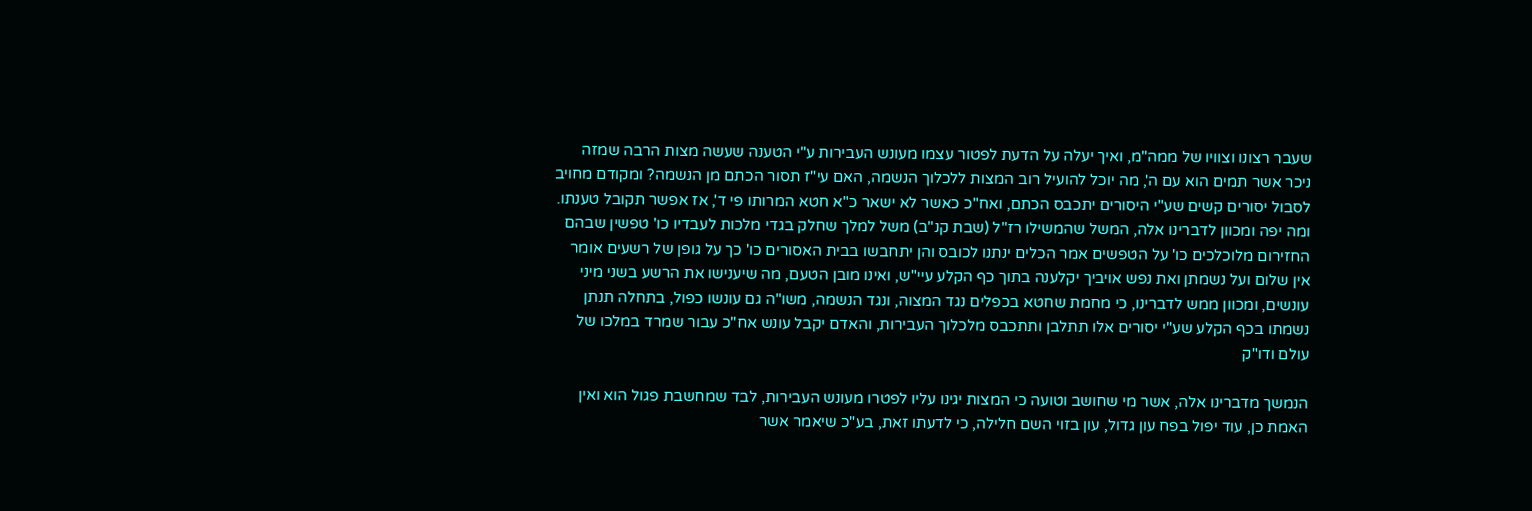שעבר רצונו וצוויו של ממה"מ, ואיך יעלה על הדעת לפטור עצמו מעונש העבירות ע"י הטענה שעשה מצות הרבה שמזה ניכר אשר תמים הוא עם ה', מה יוכל להועיל רוב המצות ללכלוך הנשמה, האם עי"ז תסור הכתם מן הנשמה? ומקודם מחויב לסבול יסורים קשים שע"י היסורים יתכבס הכתם, ואח"כ כאשר לא ישאר כ"א חטא המרותו פי ד', אז אפשר תקובל טענתו. ומה יפה ומכוון לדברינו אלה, המשל שהמשילו רז"ל (שבת קנ"ב) משל למלך שחלק בגדי מלכות לעבדיו כו' טפשין שבהם החזירום מלוכלכים כו' על הטפשים אמר הכלים ינתנו לכובס והן יתחבשו בבית האסורים כו' כך על גופן של רשעים אומר אין שלום ועל נשמתן ואת נפש אויביך יקלענה בתוך כף הקלע עיי"ש, ואינו מובן הטעם, מה שיענישו את הרשע בשני מיני עונשים, ומכוון ממש לדברינו, כי מחמת שחטא בכפלים נגד המצוה, ונגד הנשמה, משו"ה גם עונשו כפול, בתחלה תנתן נשמתו בכף הקלע שע"י יסורים אלו תתלבן ותתכבס מלכלוך העבירות, והאדם יקבל עונש אח"כ עבור שמרד במלכו של עולם ודו"ק

הנמשך מדברינו אלה, אשר מי שחושב וטועה כי המצות יגינו עליו לפטרו מעונש העבירות, לבד שמחשבת פגול הוא ואין האמת כן, עוד יפול בפח עון גדול, עון בזוי השם חלילה, כי לדעתו זאת, בע"כ שיאמר אשר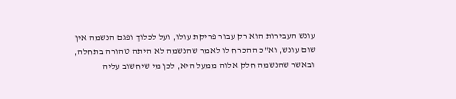עונש העבירות הוא רק עבור פריקת עולו, ועל לכלוך ופגם הנשמה אין שום עונש, וא"כ ההכרח לו לאמר שהנשמה לא היתה טהורה בתחלה, ובאשר שהנשמה חלק אלוה ממעל היא, לכן מי שיחשוב עליה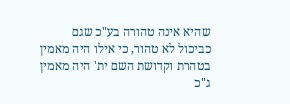שהיא אינה טהורה בע"כ שגם כביכול לא טהור, כי אילו היה מאמין בטהרת וקדושת השם ית' היה מאמין ג"כ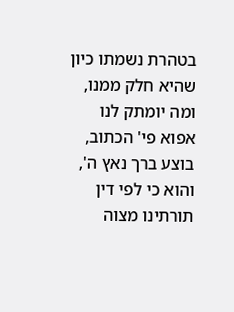בטהרת נשמתו כיון שהיא חלק ממנו, ומה יומתק לנו אפוא פי' הכתוב, בוצע ברך נאץ ה', והוא כי לפי דין תורתינו מצוה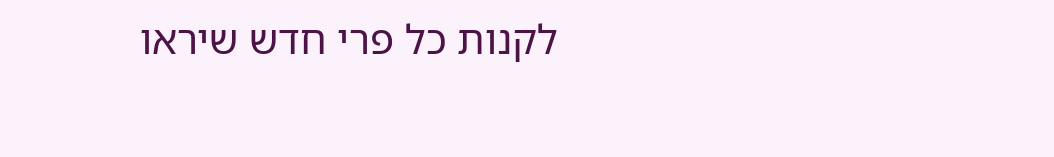לקנות כל פרי חדש שיראו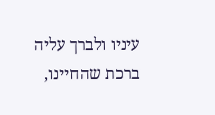עיניו ולברך עליה ברכת שהחיינו,